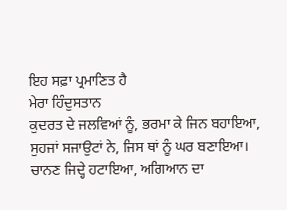ਇਹ ਸਫ਼ਾ ਪ੍ਰਮਾਣਿਤ ਹੈ
ਮੇਰਾ ਹਿੰਦੁਸਤਾਨ
ਕੁਦਰਤ ਦੇ ਜਲਵਿਆਂ ਨੂੰ, ਭਰਮਾ ਕੇ ਜਿਨ ਬਹਾਇਆ,
ਸੁਹਜਾਂ ਸਜਾਉਟਾਂ ਨੇ, ਜਿਸ ਥਾਂ ਨੂੰ ਘਰ ਬਣਾਇਆ।
ਚਾਨਣ ਜਿਦ੍ਹੇ ਹਟਾਇਆ, ਅਗਿਆਨ ਦਾ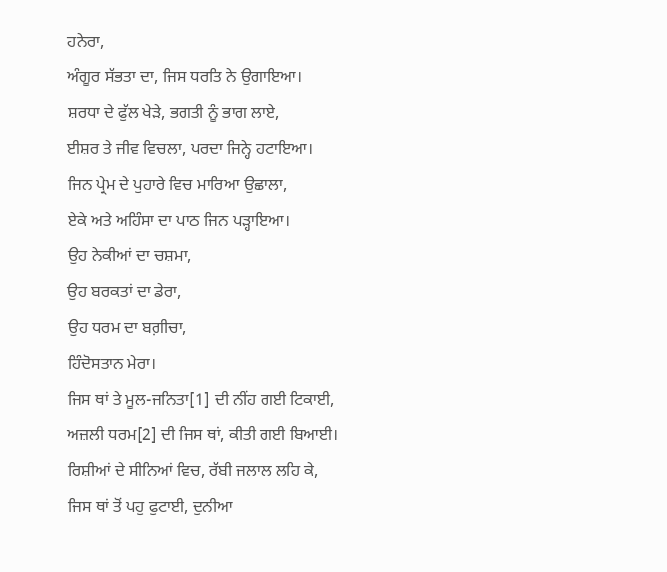ਹਨੇਰਾ,
ਅੰਗੂਰ ਸੱਭਤਾ ਦਾ, ਜਿਸ ਧਰਤਿ ਨੇ ਉਗਾਇਆ।
ਸ਼ਰਧਾ ਦੇ ਫੁੱਲ ਖੇੜੇ, ਭਗਤੀ ਨੂੰ ਭਾਗ ਲਾਏ,
ਈਸ਼ਰ ਤੇ ਜੀਵ ਵਿਚਲਾ, ਪਰਦਾ ਜਿਨ੍ਹੇ ਹਟਾਇਆ।
ਜਿਨ ਪ੍ਰੇਮ ਦੇ ਪੁਹਾਰੇ ਵਿਚ ਮਾਰਿਆ ਉਛਾਲਾ,
ਏਕੇ ਅਤੇ ਅਹਿੰਸਾ ਦਾ ਪਾਠ ਜਿਨ ਪੜ੍ਹਾਇਆ।
ਉਹ ਨੇਕੀਆਂ ਦਾ ਚਸ਼ਮਾ,
ਉਹ ਬਰਕਤਾਂ ਦਾ ਡੇਰਾ,
ਉਹ ਧਰਮ ਦਾ ਬਗ਼ੀਚਾ,
ਹਿੰਦੋਸਤਾਨ ਮੇਰਾ।
ਜਿਸ ਥਾਂ ਤੇ ਮੂਲ-ਜਨਿਤਾ[1] ਦੀ ਨੀਂਹ ਗਈ ਟਿਕਾਈ,
ਅਜ਼ਲੀ ਧਰਮ[2] ਦੀ ਜਿਸ ਥਾਂ, ਕੀਤੀ ਗਈ ਬਿਆਈ।
ਰਿਸ਼ੀਆਂ ਦੇ ਸੀਨਿਆਂ ਵਿਚ, ਰੱਬੀ ਜਲਾਲ ਲਹਿ ਕੇ,
ਜਿਸ ਥਾਂ ਤੋਂ ਪਹੁ ਫੁਟਾਈ, ਦੁਨੀਆ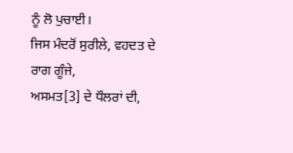ਨੂੰ ਲੋ ਪੁਚਾਈ।
ਜਿਸ ਮੰਦਰੋਂ ਸੁਰੀਲੇ, ਵਹਦਤ ਦੇ ਰਾਗ ਗੂੰਜੇ,
ਅਸਮਤ[3] ਦੇ ਧੌਲਰਾਂ ਦੀ,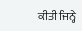ਕੀਤੀ ਜਿਨ੍ਹੇ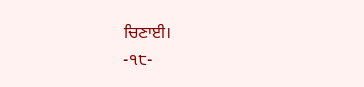ਚਿਣਾਈ।
-੧੮-